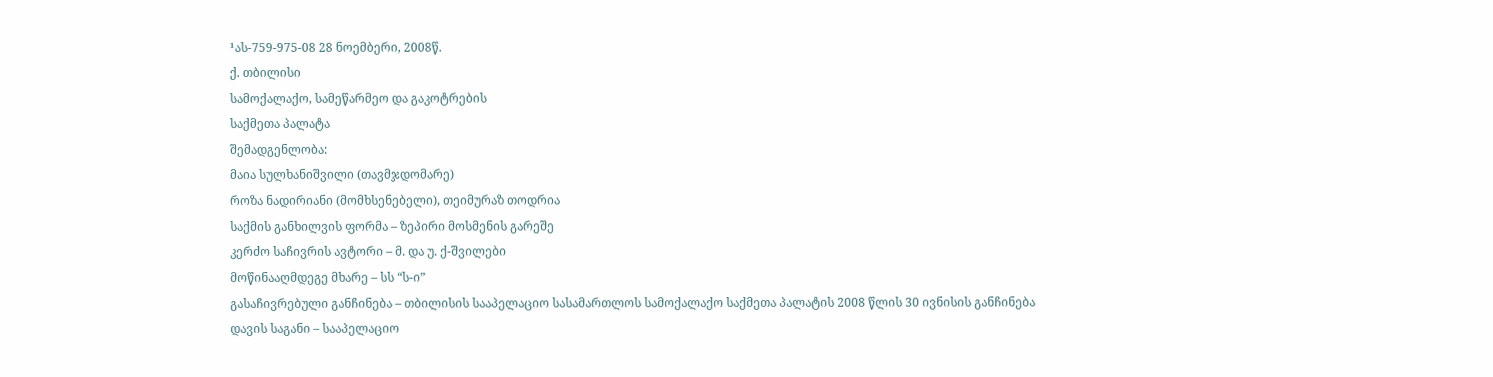¹ას-759-975-08 28 ნოემბერი, 2008წ.
ქ. თბილისი
სამოქალაქო, სამეწარმეო და გაკოტრების
საქმეთა პალატა
შემადგენლობა:
მაია სულხანიშვილი (თავმჯდომარე)
როზა ნადირიანი (მომხსენებელი), თეიმურაზ თოდრია
საქმის განხილვის ფორმა – ზეპირი მოსმენის გარეშე
კერძო საჩივრის ავტორი – მ. და უ. ქ-შვილები
მოწინააღმდეგე მხარე – სს “ს-ი”
გასაჩივრებული განჩინება – თბილისის სააპელაციო სასამართლოს სამოქალაქო საქმეთა პალატის 2008 წლის 30 ივნისის განჩინება
დავის საგანი – სააპელაციო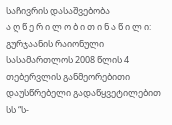საჩივრის დასაშვებობა
ა ღ წ ე რ ი ლ ო ბ ი თ ი ნ ა წ ი ლ ი:
გურჯაანის რაიონული სასამართლოს 2008 წლის 4 თებერვლის განმეორებითი დაუსწრებელი გადაწყვეტილებით სს “ს-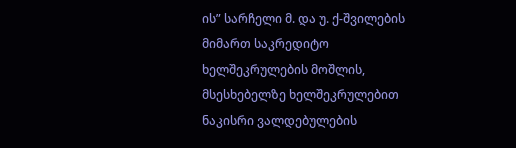ის” სარჩელი მ. და უ. ქ-შვილების მიმართ საკრედიტო ხელშეკრულების მოშლის, მსესხებელზე ხელშეკრულებით ნაკისრი ვალდებულების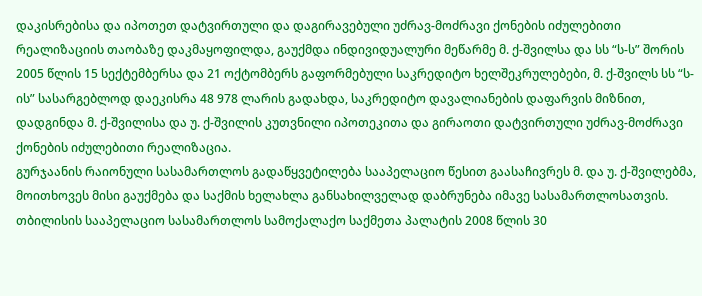დაკისრებისა და იპოთეთ დატვირთული და დაგირავებული უძრავ-მოძრავი ქონების იძულებითი რეალიზაციის თაობაზე დაკმაყოფილდა, გაუქმდა ინდივიდუალური მეწარმე მ. ქ-შვილსა და სს “ს-ს” შორის 2005 წლის 15 სექტემბერსა და 21 ოქტომბერს გაფორმებული საკრედიტო ხელშეკრულებები, მ. ქ-შვილს სს “ს-ის” სასარგებლოდ დაეკისრა 48 978 ლარის გადახდა, საკრედიტო დავალიანების დაფარვის მიზნით, დადგინდა მ. ქ-შვილისა და უ. ქ-შვილის კუთვნილი იპოთეკითა და გირაოთი დატვირთული უძრავ-მოძრავი ქონების იძულებითი რეალიზაცია.
გურჯაანის რაიონული სასამართლოს გადაწყვეტილება სააპელაციო წესით გაასაჩივრეს მ. და უ. ქ-შვილებმა, მოითხოვეს მისი გაუქმება და საქმის ხელახლა განსახილველად დაბრუნება იმავე სასამართლოსათვის.
თბილისის სააპელაციო სასამართლოს სამოქალაქო საქმეთა პალატის 2008 წლის 30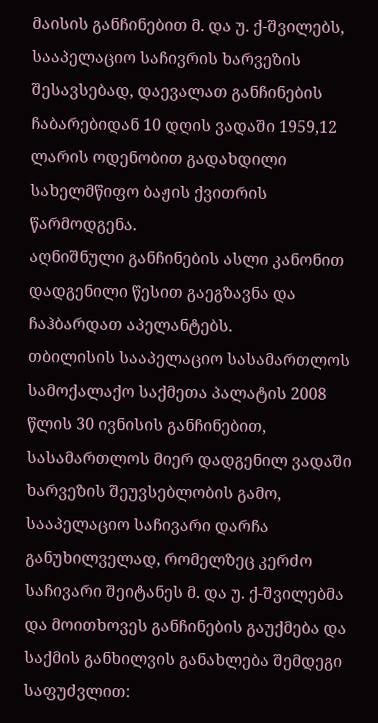მაისის განჩინებით მ. და უ. ქ-შვილებს, სააპელაციო საჩივრის ხარვეზის შესავსებად, დაევალათ განჩინების ჩაბარებიდან 10 დღის ვადაში 1959,12 ლარის ოდენობით გადახდილი სახელმწიფო ბაჟის ქვითრის წარმოდგენა.
აღნიშნული განჩინების ასლი კანონით დადგენილი წესით გაეგზავნა და ჩაჰბარდათ აპელანტებს.
თბილისის სააპელაციო სასამართლოს სამოქალაქო საქმეთა პალატის 2008 წლის 30 ივნისის განჩინებით, სასამართლოს მიერ დადგენილ ვადაში ხარვეზის შეუვსებლობის გამო, სააპელაციო საჩივარი დარჩა განუხილველად, რომელზეც კერძო საჩივარი შეიტანეს მ. და უ. ქ-შვილებმა და მოითხოვეს განჩინების გაუქმება და საქმის განხილვის განახლება შემდეგი საფუძვლით: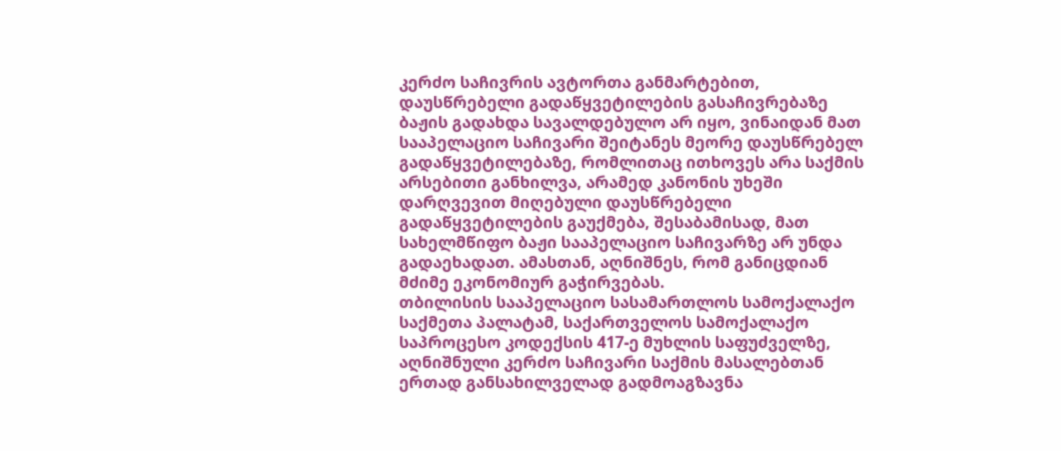კერძო საჩივრის ავტორთა განმარტებით, დაუსწრებელი გადაწყვეტილების გასაჩივრებაზე ბაჟის გადახდა სავალდებულო არ იყო, ვინაიდან მათ სააპელაციო საჩივარი შეიტანეს მეორე დაუსწრებელ გადაწყვეტილებაზე, რომლითაც ითხოვეს არა საქმის არსებითი განხილვა, არამედ კანონის უხეში დარღვევით მიღებული დაუსწრებელი გადაწყვეტილების გაუქმება, შესაბამისად, მათ სახელმწიფო ბაჟი სააპელაციო საჩივარზე არ უნდა გადაეხადათ. ამასთან, აღნიშნეს, რომ განიცდიან მძიმე ეკონომიურ გაჭირვებას.
თბილისის სააპელაციო სასამართლოს სამოქალაქო საქმეთა პალატამ, საქართველოს სამოქალაქო საპროცესო კოდექსის 417-ე მუხლის საფუძველზე, აღნიშნული კერძო საჩივარი საქმის მასალებთან ერთად განსახილველად გადმოაგზავნა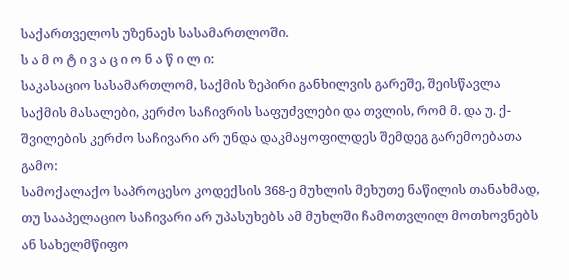საქართველოს უზენაეს სასამართლოში.
ს ა მ ო ტ ი ვ ა ც ი ო ნ ა წ ი ლ ი:
საკასაციო სასამართლომ, საქმის ზეპირი განხილვის გარეშე, შეისწავლა საქმის მასალები, კერძო საჩივრის საფუძვლები და თვლის, რომ მ. და უ. ქ-შვილების კერძო საჩივარი არ უნდა დაკმაყოფილდეს შემდეგ გარემოებათა გამო:
სამოქალაქო საპროცესო კოდექსის 368-ე მუხლის მეხუთე ნაწილის თანახმად, თუ სააპელაციო საჩივარი არ უპასუხებს ამ მუხლში ჩამოთვლილ მოთხოვნებს ან სახელმწიფო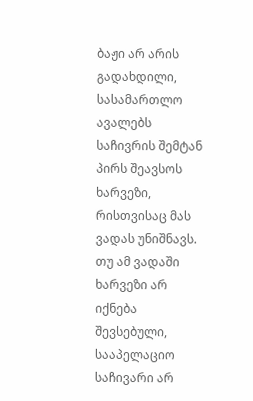ბაჟი არ არის გადახდილი, სასამართლო ავალებს საჩივრის შემტან პირს შეავსოს ხარვეზი, რისთვისაც მას ვადას უნიშნავს. თუ ამ ვადაში ხარვეზი არ იქნება შევსებული, სააპელაციო საჩივარი არ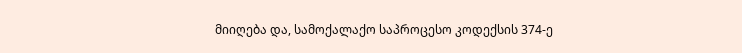მიიღება და, სამოქალაქო საპროცესო კოდექსის 374-ე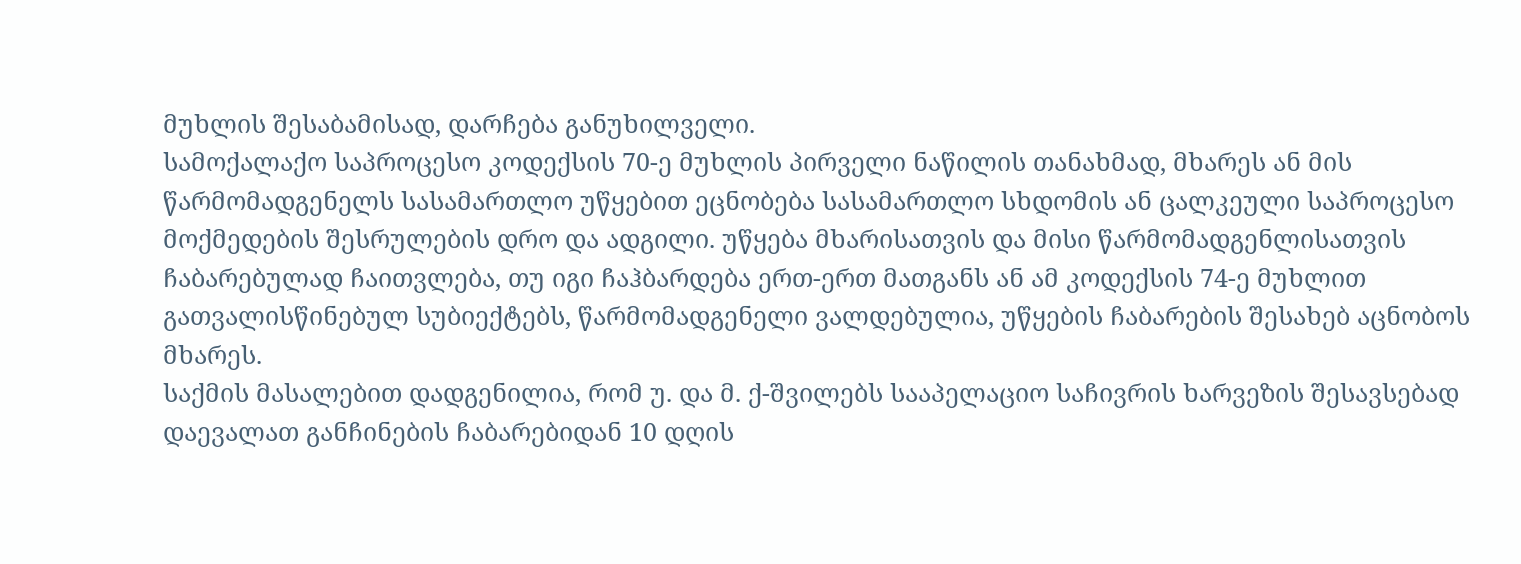მუხლის შესაბამისად, დარჩება განუხილველი.
სამოქალაქო საპროცესო კოდექსის 70-ე მუხლის პირველი ნაწილის თანახმად, მხარეს ან მის წარმომადგენელს სასამართლო უწყებით ეცნობება სასამართლო სხდომის ან ცალკეული საპროცესო მოქმედების შესრულების დრო და ადგილი. უწყება მხარისათვის და მისი წარმომადგენლისათვის ჩაბარებულად ჩაითვლება, თუ იგი ჩაჰბარდება ერთ-ერთ მათგანს ან ამ კოდექსის 74-ე მუხლით გათვალისწინებულ სუბიექტებს, წარმომადგენელი ვალდებულია, უწყების ჩაბარების შესახებ აცნობოს მხარეს.
საქმის მასალებით დადგენილია, რომ უ. და მ. ქ-შვილებს სააპელაციო საჩივრის ხარვეზის შესავსებად დაევალათ განჩინების ჩაბარებიდან 10 დღის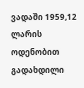ვადაში 1959,12 ლარის ოდენობით გადახდილი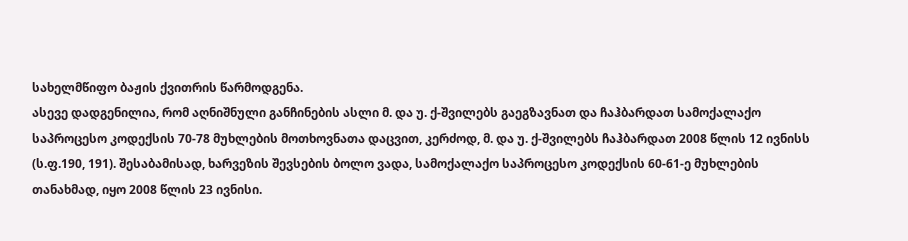სახელმწიფო ბაჟის ქვითრის წარმოდგენა.
ასევე დადგენილია, რომ აღნიშნული განჩინების ასლი მ. და უ. ქ-შვილებს გაეგზავნათ და ჩაჰბარდათ სამოქალაქო საპროცესო კოდექსის 70-78 მუხლების მოთხოვნათა დაცვით, კერძოდ, მ. და უ. ქ-შვილებს ჩაჰბარდათ 2008 წლის 12 ივნისს (ს.ფ.190, 191). შესაბამისად, ხარვეზის შევსების ბოლო ვადა, სამოქალაქო საპროცესო კოდექსის 60-61-ე მუხლების თანახმად, იყო 2008 წლის 23 ივნისი.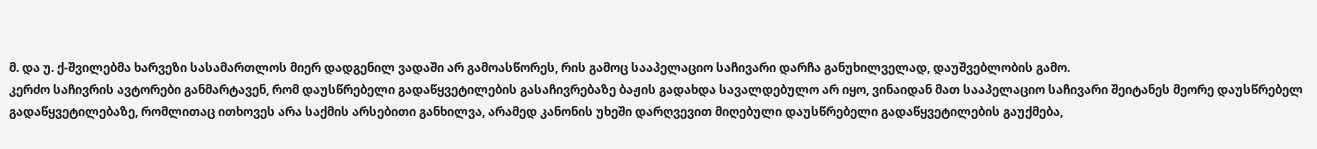მ. და უ. ქ-შვილებმა ხარვეზი სასამართლოს მიერ დადგენილ ვადაში არ გამოასწორეს, რის გამოც სააპელაციო საჩივარი დარჩა განუხილველად, დაუშვებლობის გამო.
კერძო საჩივრის ავტორები განმარტავენ, რომ დაუსწრებელი გადაწყვეტილების გასაჩივრებაზე ბაჟის გადახდა სავალდებულო არ იყო, ვინაიდან მათ სააპელაციო საჩივარი შეიტანეს მეორე დაუსწრებელ გადაწყვეტილებაზე, რომლითაც ითხოვეს არა საქმის არსებითი განხილვა, არამედ კანონის უხეში დარღვევით მიღებული დაუსწრებელი გადაწყვეტილების გაუქმება,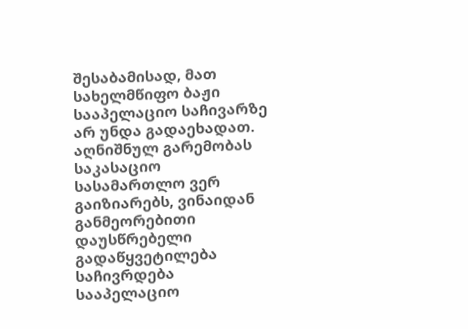შესაბამისად, მათ სახელმწიფო ბაჟი სააპელაციო საჩივარზე არ უნდა გადაეხადათ. აღნიშნულ გარემობას საკასაციო სასამართლო ვერ გაიზიარებს, ვინაიდან განმეორებითი დაუსწრებელი გადაწყვეტილება საჩივრდება სააპელაციო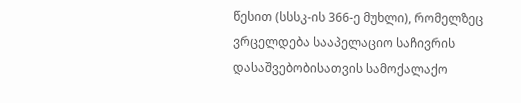წესით (სსსკ-ის 366-ე მუხლი), რომელზეც ვრცელდება სააპელაციო საჩივრის დასაშვებობისათვის სამოქალაქო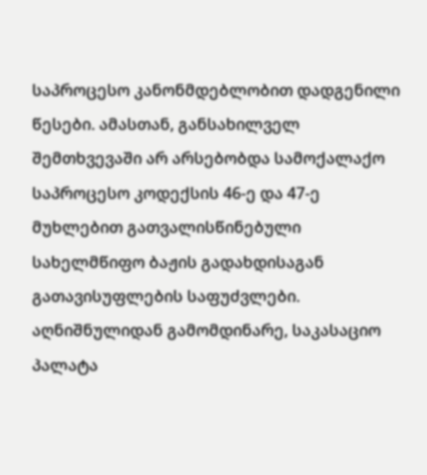საპროცესო კანონმდებლობით დადგენილი წესები. ამასთან, განსახილველ შემთხვევაში არ არსებობდა სამოქალაქო საპროცესო კოდექსის 46-ე და 47-ე მუხლებით გათვალისწინებული სახელმწიფო ბაჟის გადახდისაგან გათავისუფლების საფუძვლები.
აღნიშნულიდან გამომდინარე, საკასაციო პალატა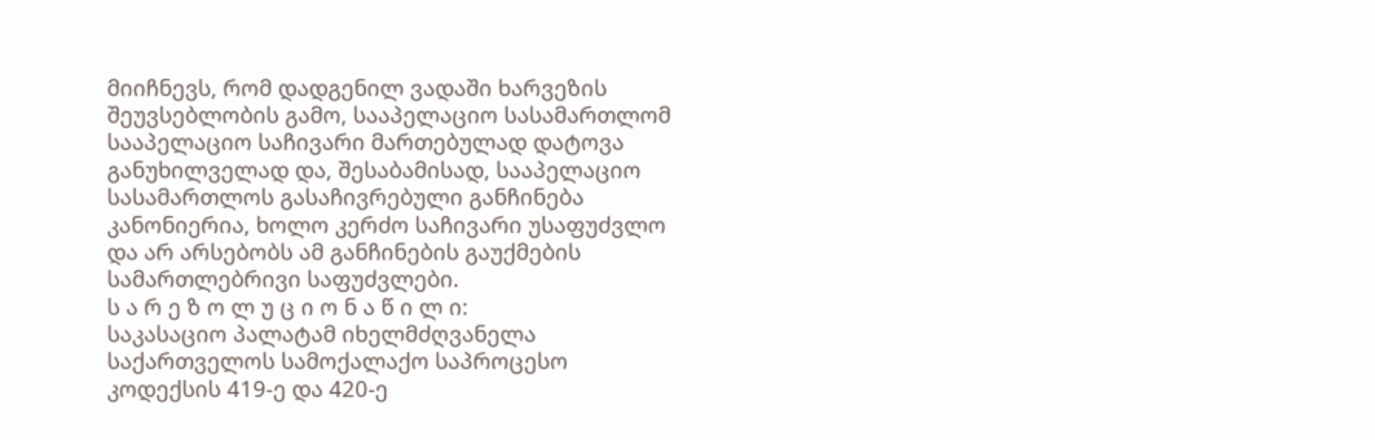მიიჩნევს, რომ დადგენილ ვადაში ხარვეზის შეუვსებლობის გამო, სააპელაციო სასამართლომ სააპელაციო საჩივარი მართებულად დატოვა განუხილველად და, შესაბამისად, სააპელაციო სასამართლოს გასაჩივრებული განჩინება კანონიერია, ხოლო კერძო საჩივარი უსაფუძვლო და არ არსებობს ამ განჩინების გაუქმების სამართლებრივი საფუძვლები.
ს ა რ ე ზ ო ლ უ ც ი ო ნ ა წ ი ლ ი:
საკასაციო პალატამ იხელმძღვანელა საქართველოს სამოქალაქო საპროცესო კოდექსის 419-ე და 420-ე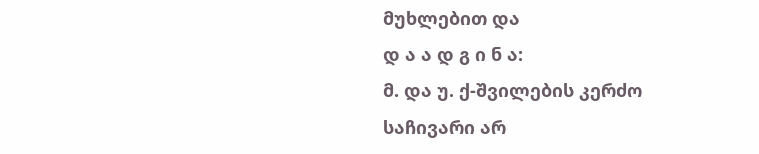მუხლებით და
დ ა ა დ გ ი ნ ა:
მ. და უ. ქ-შვილების კერძო საჩივარი არ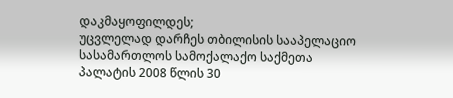დაკმაყოფილდეს;
უცვლელად დარჩეს თბილისის სააპელაციო სასამართლოს სამოქალაქო საქმეთა პალატის 2008 წლის 30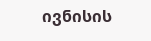ივნისის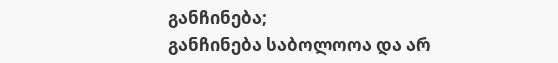განჩინება;
განჩინება საბოლოოა და არ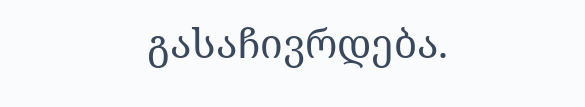გასაჩივრდება.